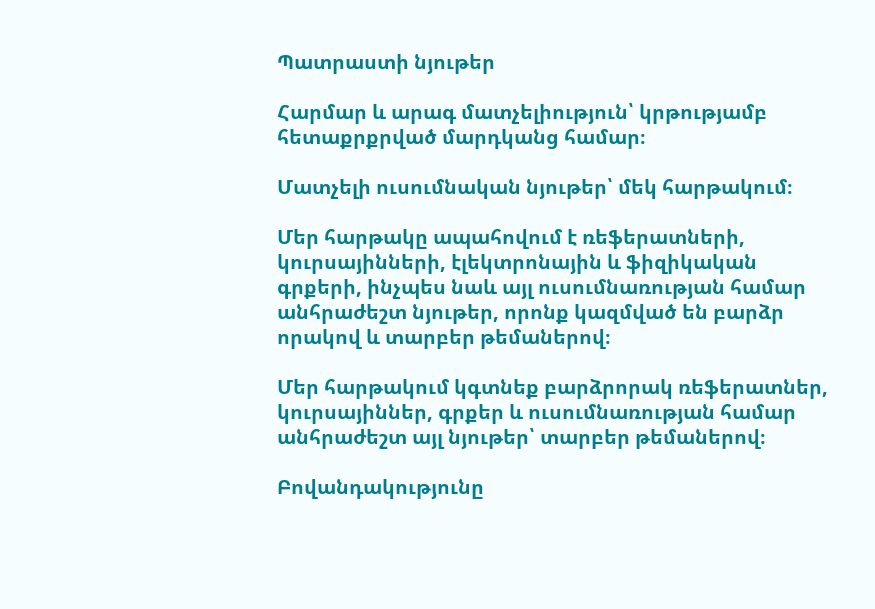Պատրաստի նյութեր

Հարմար և արագ մատչելիություն՝ կրթությամբ հետաքրքրված մարդկանց համար։

Մատչելի ուսումնական նյութեր՝ մեկ հարթակում։

Մեր հարթակը ապահովում է ռեֆերատների, կուրսայինների, էլեկտրոնային և ֆիզիկական գրքերի, ինչպես նաև այլ ուսումնառության համար անհրաժեշտ նյութեր, որոնք կազմված են բարձր որակով և տարբեր թեմաներով։

Մեր հարթակում կգտնեք բարձրորակ ռեֆերատներ, կուրսայիններ, գրքեր և ուսումնառության համար անհրաժեշտ այլ նյութեր՝ տարբեր թեմաներով։

Բովանդակությունը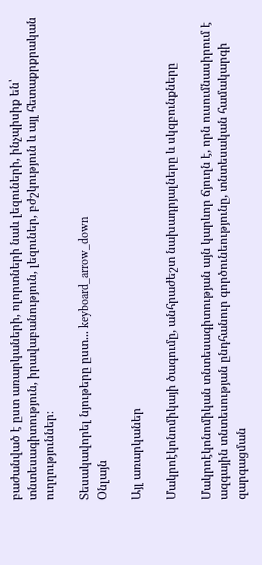բաժանված է ըստ առարկաների, ոլորտների նաև լեզուների, ինչպիսիք են՝ տնտեսագիտություն, իրավաբանություն, լեզուներ, բժշկություն և այլ հետաքրքրական ուղղություններ։

Տեսակավորել նյութերը ըստ... keyboard_arrow_down
Օնլայն

Այլ առարկաներ

Մակրոէկոնոմիկայի ծագումը, անհրաժեշտ նախադրյալները և սկզբունքները

Մակրոէկոնոմիկան տնտեսագիտության այն կարևոր ճյուղն է, որն ուսումնասիրում է ազգային տնտեսության ընդհանուր գործունեությունը, տնտեսական համակարգի զարգացման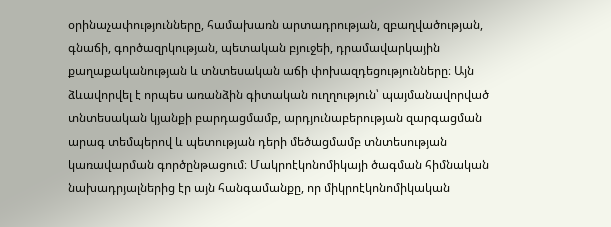օրինաչափությունները, համախառն արտադրության, զբաղվածության, գնաճի, գործազրկության, պետական բյուջեի, դրամավարկային քաղաքականության և տնտեսական աճի փոխազդեցությունները։ Այն ձևավորվել է որպես առանձին գիտական ուղղություն՝ պայմանավորված տնտեսական կյանքի բարդացմամբ, արդյունաբերության զարգացման արագ տեմպերով և պետության դերի մեծացմամբ տնտեսության կառավարման գործընթացում։ Մակրոէկոնոմիկայի ծագման հիմնական նախադրյալներից էր այն հանգամանքը, որ միկրոէկոնոմիկական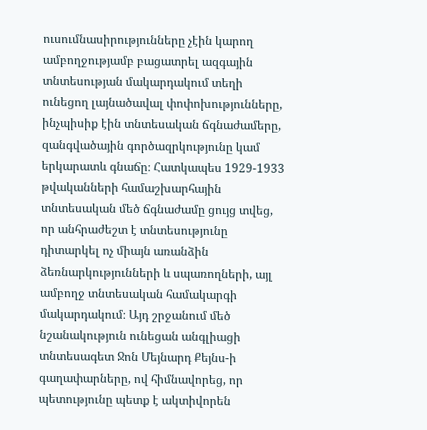ուսումնասիրությունները չէին կարող ամբողջությամբ բացատրել ազգային տնտեսության մակարդակում տեղի ունեցող լայնածավալ փոփոխությունները, ինչպիսիք էին տնտեսական ճգնաժամերը, զանգվածային գործազրկությունը կամ երկարատև գնաճը։ Հատկապես 1929-1933 թվականների համաշխարհային տնտեսական մեծ ճգնաժամը ցույց տվեց, որ անհրաժեշտ է տնտեսությունը դիտարկել ոչ միայն առանձին ձեռնարկությունների և սպառողների, այլ ամբողջ տնտեսական համակարգի մակարդակում։ Այդ շրջանում մեծ նշանակություն ունեցան անգլիացի տնտեսագետ Ջոն Մեյնարդ Քեյնս-ի գաղափարները, ով հիմնավորեց, որ պետությունը պետք է ակտիվորեն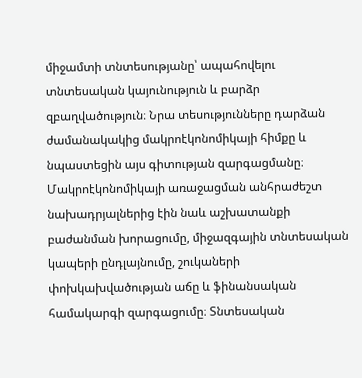միջամտի տնտեսությանը՝ ապահովելու տնտեսական կայունություն և բարձր զբաղվածություն։ Նրա տեսությունները դարձան ժամանակակից մակրոէկոնոմիկայի հիմքը և նպաստեցին այս գիտության զարգացմանը։ Մակրոէկոնոմիկայի առաջացման անհրաժեշտ նախադրյալներից էին նաև աշխատանքի բաժանման խորացումը, միջազգային տնտեսական կապերի ընդլայնումը, շուկաների փոխկախվածության աճը և ֆինանսական համակարգի զարգացումը։ Տնտեսական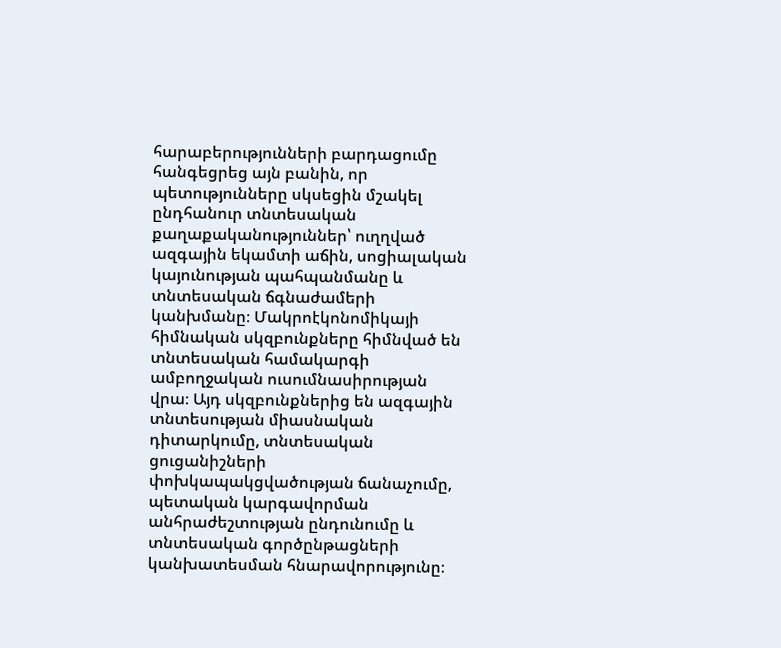հարաբերությունների բարդացումը հանգեցրեց այն բանին, որ պետությունները սկսեցին մշակել ընդհանուր տնտեսական քաղաքականություններ՝ ուղղված ազգային եկամտի աճին, սոցիալական կայունության պահպանմանը և տնտեսական ճգնաժամերի կանխմանը։ Մակրոէկոնոմիկայի հիմնական սկզբունքները հիմնված են տնտեսական համակարգի ամբողջական ուսումնասիրության վրա։ Այդ սկզբունքներից են ազգային տնտեսության միասնական դիտարկումը, տնտեսական ցուցանիշների փոխկապակցվածության ճանաչումը, պետական կարգավորման անհրաժեշտության ընդունումը և տնտեսական գործընթացների կանխատեսման հնարավորությունը։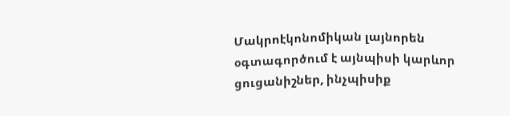Մակրոէկոնոմիկան լայնորեն օգտագործում է այնպիսի կարևոր ցուցանիշներ, ինչպիսիք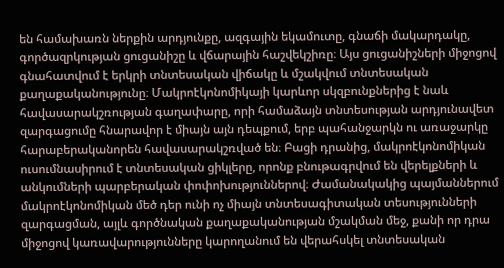են համախառն ներքին արդյունքը, ազգային եկամուտը, գնաճի մակարդակը, գործազրկության ցուցանիշը և վճարային հաշվեկշիռը։ Այս ցուցանիշների միջոցով գնահատվում է երկրի տնտեսական վիճակը և մշակվում տնտեսական քաղաքականությունը։ Մակրոէկոնոմիկայի կարևոր սկզբունքներից է նաև հավասարակշռության գաղափարը, որի համաձայն տնտեսության արդյունավետ զարգացումը հնարավոր է միայն այն դեպքում, երբ պահանջարկն ու առաջարկը հարաբերականորեն հավասարակշռված են։ Բացի դրանից, մակրոէկոնոմիկան ուսումնասիրում է տնտեսական ցիկլերը, որոնք բնութագրվում են վերելքների և անկումների պարբերական փոփոխություններով։ Ժամանակակից պայմաններում մակրոէկոնոմիկան մեծ դեր ունի ոչ միայն տնտեսագիտական տեսությունների զարգացման, այլև գործնական քաղաքականության մշակման մեջ, քանի որ դրա միջոցով կառավարությունները կարողանում են վերահսկել տնտեսական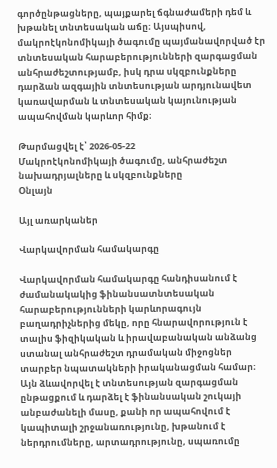գործընթացները, պայքարել ճգնաժամերի դեմ և խթանել տնտեսական աճը։ Այսպիսով, մակրոէկոնոմիկայի ծագումը պայմանավորված էր տնտեսական հարաբերությունների զարգացման անհրաժեշտությամբ, իսկ դրա սկզբունքները դարձան ազգային տնտեսության արդյունավետ կառավարման և տնտեսական կայունության ապահովման կարևոր հիմք։

Թարմացվել է՝ 2026-05-22
Մակրոէկոնոմիկայի ծագումը, անհրաժեշտ նախադրյալները և սկզբունքները
Օնլայն

Այլ առարկաներ

Վարկավորման համակարգը

Վարկավորման համակարգը հանդիսանում է ժամանակակից ֆինանսատնտեսական հարաբերությունների կարևորագույն բաղադրիչներից մեկը, որը հնարավորություն է տալիս ֆիզիկական և իրավաբանական անձանց ստանալ անհրաժեշտ դրամական միջոցներ տարբեր նպատակների իրականացման համար։ Այն ձևավորվել է տնտեսության զարգացման ընթացքում և դարձել է ֆինանսական շուկայի անբաժանելի մասը, քանի որ ապահովում է կապիտալի շրջանառությունը, խթանում է ներդրումները, արտադրությունը, սպառումը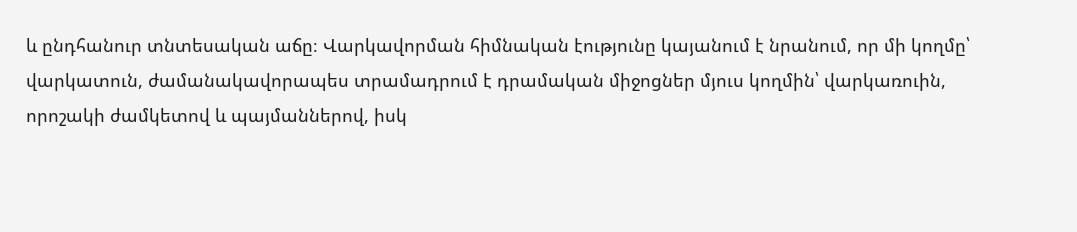և ընդհանուր տնտեսական աճը։ Վարկավորման հիմնական էությունը կայանում է նրանում, որ մի կողմը՝ վարկատուն, ժամանակավորապես տրամադրում է դրամական միջոցներ մյուս կողմին՝ վարկառուին, որոշակի ժամկետով և պայմաններով, իսկ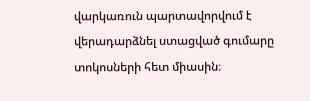վարկառուն պարտավորվում է վերադարձնել ստացված գումարը տոկոսների հետ միասին։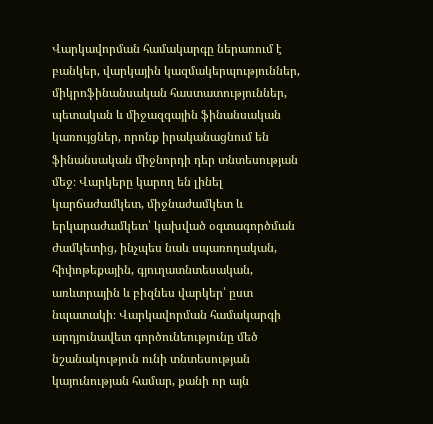Վարկավորման համակարգը ներառում է բանկեր, վարկային կազմակերպություններ, միկրոֆինանսական հաստատություններ, պետական և միջազգային ֆինանսական կառույցներ, որոնք իրականացնում են ֆինանսական միջնորդի դեր տնտեսության մեջ։ Վարկերը կարող են լինել կարճաժամկետ, միջնաժամկետ և երկարաժամկետ՝ կախված օգտագործման ժամկետից, ինչպես նաև սպառողական, հիփոթեքային, գյուղատնտեսական, առևտրային և բիզնես վարկեր՝ ըստ նպատակի։ Վարկավորման համակարգի արդյունավետ գործունեությունը մեծ նշանակություն ունի տնտեսության կայունության համար, քանի որ այն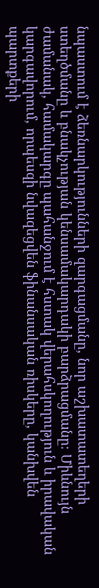նպաստում է ձեռնարկությունների զարգացմանը, նոր աշխատատեղերի ստեղծմանը և բնակչության կենսամակարդակի բարձրացմանը։ Միևնույն ժամանակ, համակարգը պահանջում է հստակ վերահսկողություն և իրավական կարգավորում, որպեսզի նվազեցվեն ֆինանսական ռիսկերը, կանխվեն պարտքերի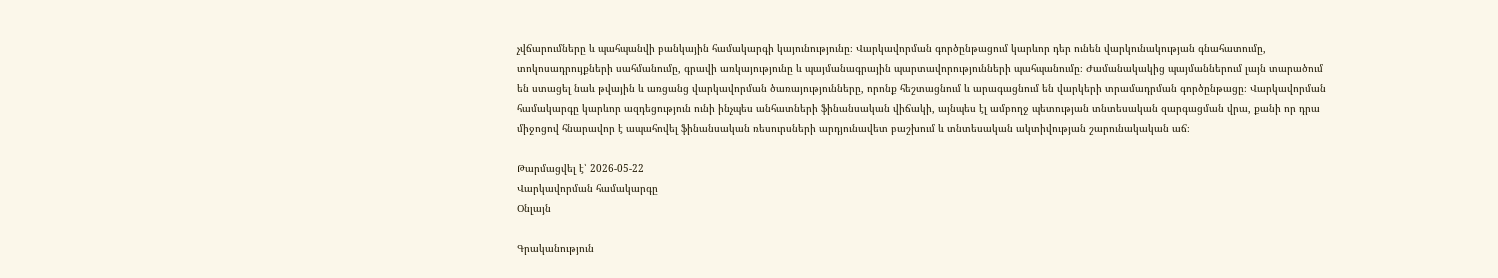չվճարումները և պահպանվի բանկային համակարգի կայունությունը։ Վարկավորման գործընթացում կարևոր դեր ունեն վարկունակության գնահատումը, տոկոսադրույքների սահմանումը, գրավի առկայությունը և պայմանագրային պարտավորությունների պահպանումը։ Ժամանակակից պայմաններում լայն տարածում են ստացել նաև թվային և առցանց վարկավորման ծառայությունները, որոնք հեշտացնում և արագացնում են վարկերի տրամադրման գործընթացը։ Վարկավորման համակարգը կարևոր ազդեցություն ունի ինչպես անհատների ֆինանսական վիճակի, այնպես էլ ամբողջ պետության տնտեսական զարգացման վրա, քանի որ դրա միջոցով հնարավոր է ապահովել ֆինանսական ռեսուրսների արդյունավետ բաշխում և տնտեսական ակտիվության շարունակական աճ։

Թարմացվել է՝ 2026-05-22
Վարկավորման համակարգը
Օնլայն

Գրականություն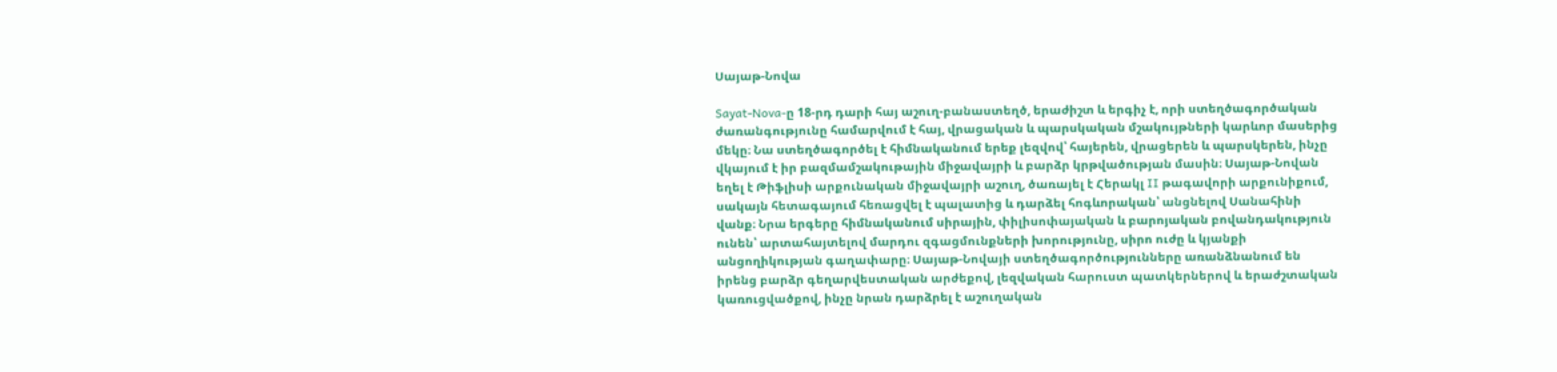Սայաթ-Նովա

Sayat-Nova-ը 18-րդ դարի հայ աշուղ-բանաստեղծ, երաժիշտ և երգիչ է, որի ստեղծագործական ժառանգությունը համարվում է հայ, վրացական և պարսկական մշակույթների կարևոր մասերից մեկը։ Նա ստեղծագործել է հիմնականում երեք լեզվով՝ հայերեն, վրացերեն և պարսկերեն, ինչը վկայում է իր բազմամշակութային միջավայրի և բարձր կրթվածության մասին։ Սայաթ-Նովան եղել է Թիֆլիսի արքունական միջավայրի աշուղ, ծառայել է Հերակլ II թագավորի արքունիքում, սակայն հետագայում հեռացվել է պալատից և դարձել հոգևորական՝ անցնելով Սանահինի վանք։ Նրա երգերը հիմնականում սիրային, փիլիսոփայական և բարոյական բովանդակություն ունեն՝ արտահայտելով մարդու զգացմունքների խորությունը, սիրո ուժը և կյանքի անցողիկության գաղափարը։ Սայաթ-Նովայի ստեղծագործությունները առանձնանում են իրենց բարձր գեղարվեստական արժեքով, լեզվական հարուստ պատկերներով և երաժշտական կառուցվածքով, ինչը նրան դարձրել է աշուղական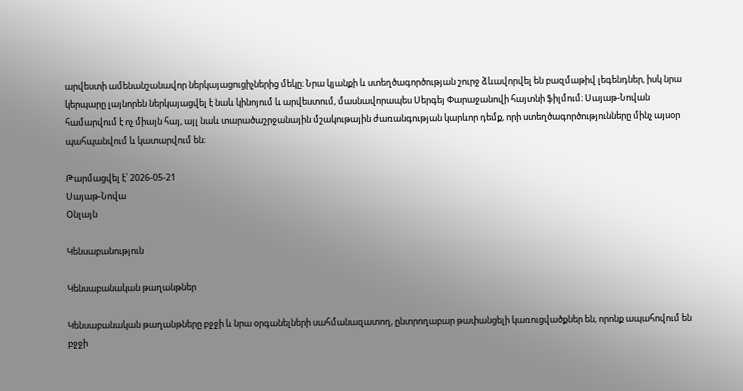արվեստի ամենանշանավոր ներկայացուցիչներից մեկը։ Նրա կյանքի և ստեղծագործության շուրջ ձևավորվել են բազմաթիվ լեգենդներ, իսկ նրա կերպարը լայնորեն ներկայացվել է նաև կինոյում և արվեստում, մասնավորապես Սերգեյ Փարաջանովի հայտնի ֆիլմում։ Սայաթ-Նովան համարվում է ոչ միայն հայ, այլ նաև տարածաշրջանային մշակութային ժառանգության կարևոր դեմք, որի ստեղծագործությունները մինչ այսօր պահպանվում և կատարվում են։

Թարմացվել է՝ 2026-05-21
Սայաթ-Նովա
Օնլայն

Կենսաբանություն

Կենսաբանական թաղանթներ

Կենսաբանական թաղանթները բջջի և նրա օրգանելների սահմանազատող, ընտրողաբար թափանցելի կառուցվածքներ են, որոնք ապահովում են բջջի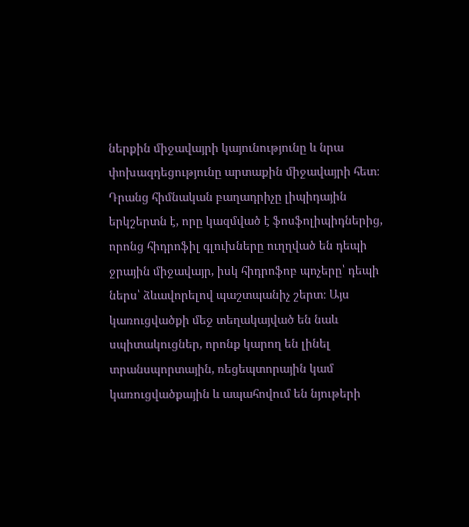ներքին միջավայրի կայունությունը և նրա փոխազդեցությունը արտաքին միջավայրի հետ։ Դրանց հիմնական բաղադրիչը լիպիդային երկշերտն է, որը կազմված է ֆոսֆոլիպիդներից, որոնց հիդրոֆիլ գլուխները ուղղված են դեպի ջրային միջավայր, իսկ հիդրոֆոբ պոչերը՝ դեպի ներս՝ ձևավորելով պաշտպանիչ շերտ։ Այս կառուցվածքի մեջ տեղակայված են նաև սպիտակուցներ, որոնք կարող են լինել տրանսպորտային, ռեցեպտորային կամ կառուցվածքային և ապահովում են նյութերի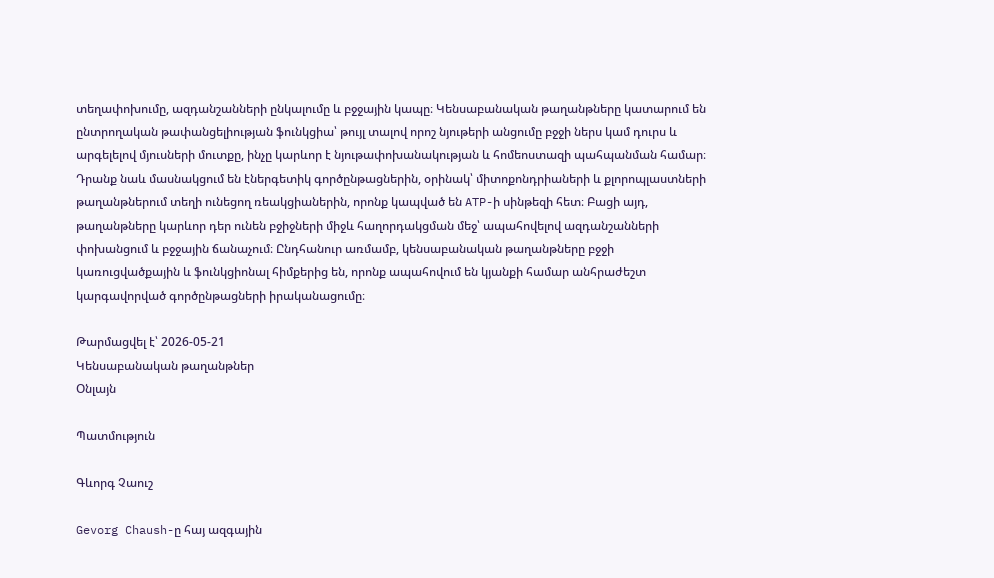տեղափոխումը, ազդանշանների ընկալումը և բջջային կապը։ Կենսաբանական թաղանթները կատարում են ընտրողական թափանցելիության ֆունկցիա՝ թույլ տալով որոշ նյութերի անցումը բջջի ներս կամ դուրս և արգելելով մյուսների մուտքը, ինչը կարևոր է նյութափոխանակության և հոմեոստազի պահպանման համար։ Դրանք նաև մասնակցում են էներգետիկ գործընթացներին, օրինակ՝ միտոքոնդրիաների և քլորոպլաստների թաղանթներում տեղի ունեցող ռեակցիաներին, որոնք կապված են ATP-ի սինթեզի հետ։ Բացի այդ, թաղանթները կարևոր դեր ունեն բջիջների միջև հաղորդակցման մեջ՝ ապահովելով ազդանշանների փոխանցում և բջջային ճանաչում։ Ընդհանուր առմամբ, կենսաբանական թաղանթները բջջի կառուցվածքային և ֆունկցիոնալ հիմքերից են, որոնք ապահովում են կյանքի համար անհրաժեշտ կարգավորված գործընթացների իրականացումը։

Թարմացվել է՝ 2026-05-21
Կենսաբանական թաղանթներ
Օնլայն

Պատմություն

Գևորգ Չաուշ

Gevorg Chaush-ը հայ ազգային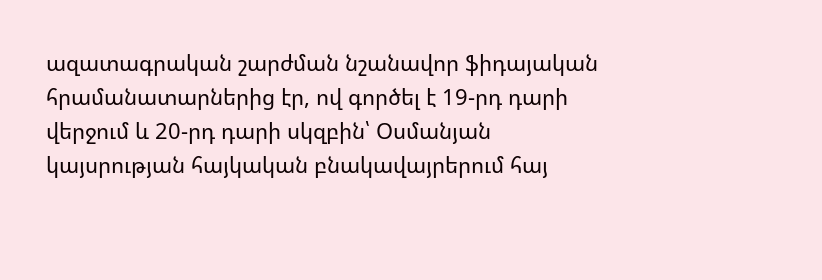ազատագրական շարժման նշանավոր ֆիդայական հրամանատարներից էր, ով գործել է 19-րդ դարի վերջում և 20-րդ դարի սկզբին՝ Օսմանյան կայսրության հայկական բնակավայրերում հայ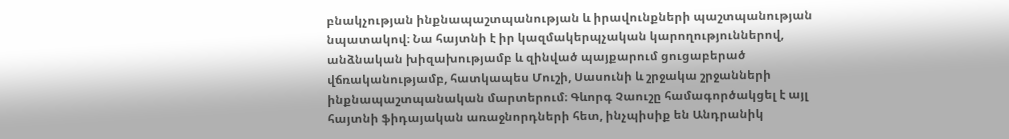բնակչության ինքնապաշտպանության և իրավունքների պաշտպանության նպատակով։ Նա հայտնի է իր կազմակերպչական կարողություններով, անձնական խիզախությամբ և զինված պայքարում ցուցաբերած վճռականությամբ, հատկապես Մուշի, Սասունի և շրջակա շրջանների ինքնապաշտպանական մարտերում։ Գևորգ Չաուշը համագործակցել է այլ հայտնի ֆիդայական առաջնորդների հետ, ինչպիսիք են Անդրանիկ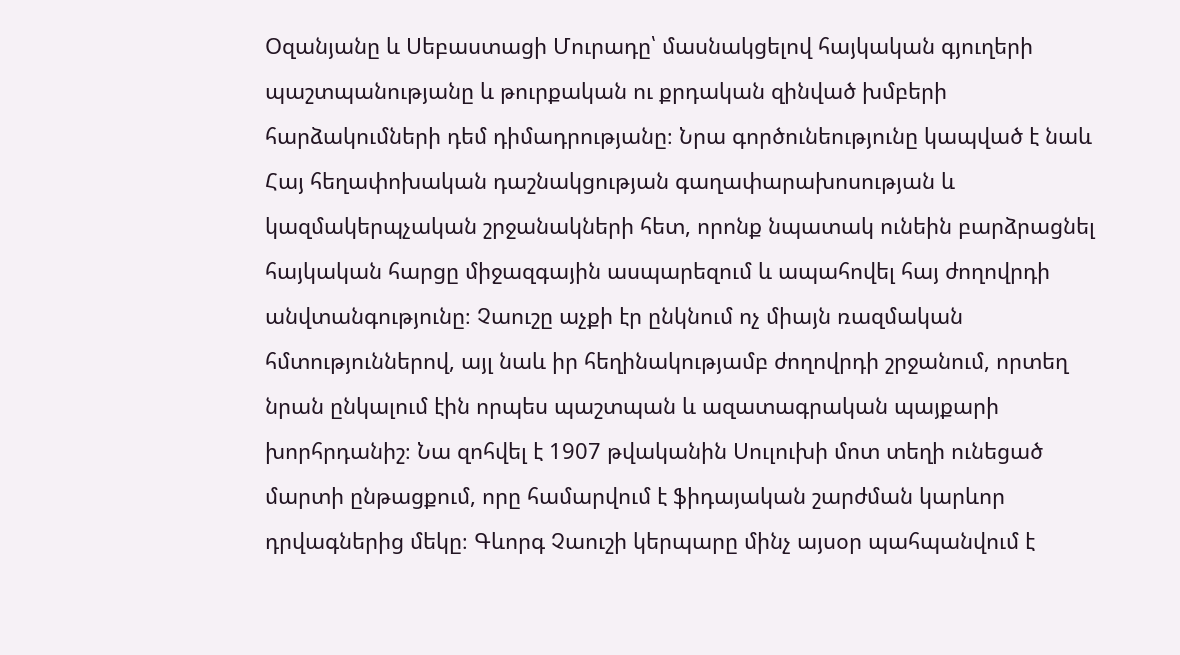Օզանյանը և Սեբաստացի Մուրադը՝ մասնակցելով հայկական գյուղերի պաշտպանությանը և թուրքական ու քրդական զինված խմբերի հարձակումների դեմ դիմադրությանը։ Նրա գործունեությունը կապված է նաև Հայ հեղափոխական դաշնակցության գաղափարախոսության և կազմակերպչական շրջանակների հետ, որոնք նպատակ ունեին բարձրացնել հայկական հարցը միջազգային ասպարեզում և ապահովել հայ ժողովրդի անվտանգությունը։ Չաուշը աչքի էր ընկնում ոչ միայն ռազմական հմտություններով, այլ նաև իր հեղինակությամբ ժողովրդի շրջանում, որտեղ նրան ընկալում էին որպես պաշտպան և ազատագրական պայքարի խորհրդանիշ։ Նա զոհվել է 1907 թվականին Սուլուխի մոտ տեղի ունեցած մարտի ընթացքում, որը համարվում է ֆիդայական շարժման կարևոր դրվագներից մեկը։ Գևորգ Չաուշի կերպարը մինչ այսօր պահպանվում է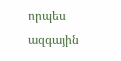որպես ազգային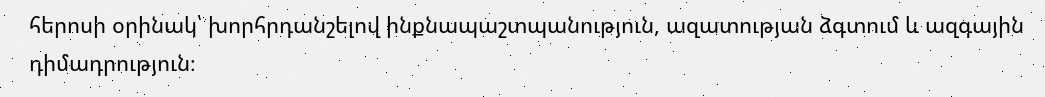հերոսի օրինակ՝ խորհրդանշելով ինքնապաշտպանություն, ազատության ձգտում և ազգային դիմադրություն։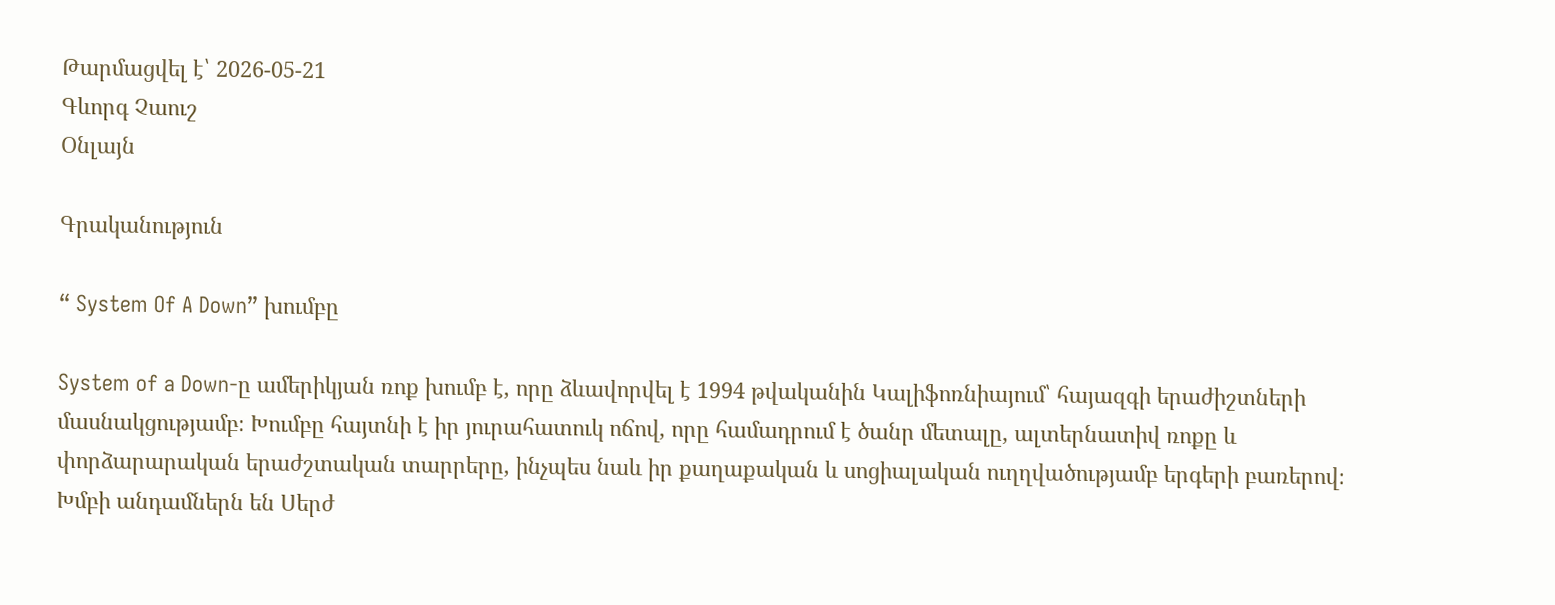Թարմացվել է՝ 2026-05-21
Գևորգ Չաուշ
Օնլայն

Գրականություն

“ System Of A Down” խումբը

System of a Down-ը ամերիկյան ռոք խումբ է, որը ձևավորվել է 1994 թվականին Կալիֆոռնիայում՝ հայազգի երաժիշտների մասնակցությամբ։ Խումբը հայտնի է իր յուրահատուկ ոճով, որը համադրում է ծանր մետալը, ալտերնատիվ ռոքը և փորձարարական երաժշտական տարրերը, ինչպես նաև իր քաղաքական և սոցիալական ուղղվածությամբ երգերի բառերով։ Խմբի անդամներն են Սերժ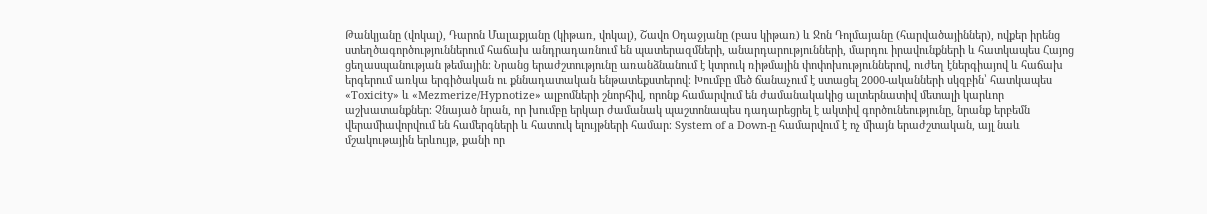Թանկյանը (վոկալ), Դարոն Մալաքյանը (կիթառ, վոկալ), Շավո Օդաջյանը (բաս կիթառ) և Ջոն Դոլմայանը (հարվածայիններ), ովքեր իրենց ստեղծագործություններում հաճախ անդրադառնում են պատերազմների, անարդարությունների, մարդու իրավունքների և հատկապես Հայոց ցեղասպանության թեմային։ Նրանց երաժշտությունը առանձնանում է կտրուկ ռիթմային փոփոխություններով, ուժեղ էներգիայով և հաճախ երգերում առկա երգիծական ու քննադատական ենթատեքստերով։ Խումբը մեծ ճանաչում է ստացել 2000-ականների սկզբին՝ հատկապես «Toxicity» և «Mezmerize/Hypnotize» ալբոմների շնորհիվ, որոնք համարվում են ժամանակակից ալտերնատիվ մետալի կարևոր աշխատանքներ։ Չնայած նրան, որ խումբը երկար ժամանակ պաշտոնապես դադարեցրել է ակտիվ գործունեությունը, նրանք երբեմն վերամիավորվում են համերգների և հատուկ ելույթների համար։ System of a Down-ը համարվում է ոչ միայն երաժշտական, այլ նաև մշակութային երևույթ, քանի որ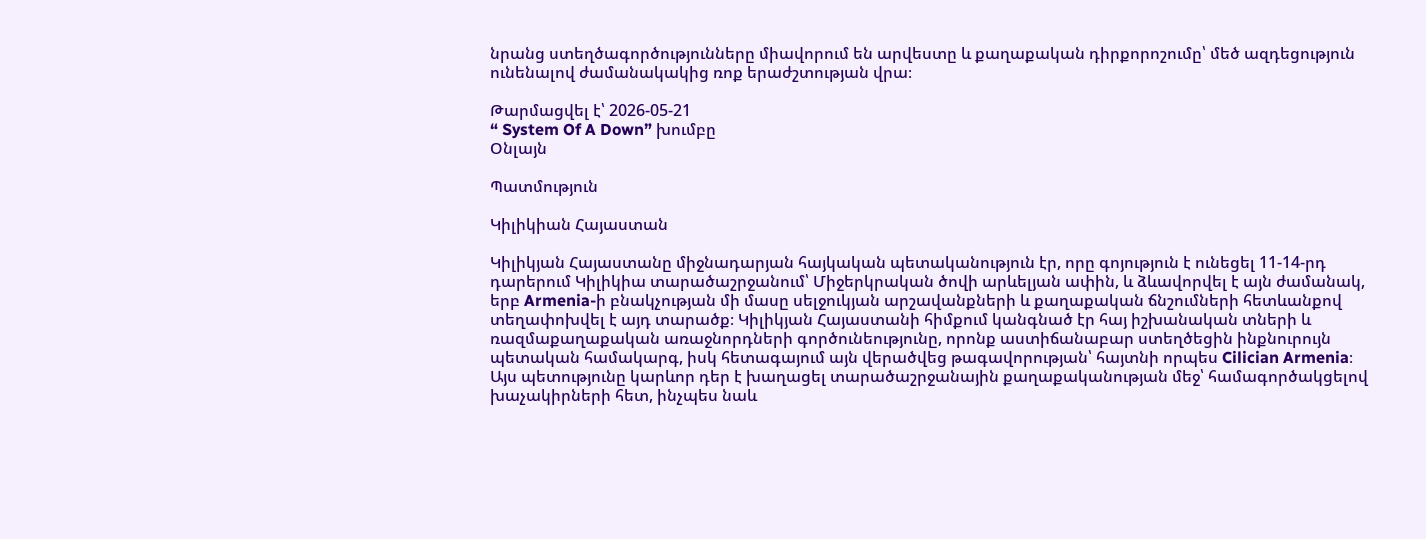նրանց ստեղծագործությունները միավորում են արվեստը և քաղաքական դիրքորոշումը՝ մեծ ազդեցություն ունենալով ժամանակակից ռոք երաժշտության վրա։

Թարմացվել է՝ 2026-05-21
“ System Of A Down” խումբը
Օնլայն

Պատմություն

Կիլիկիան Հայաստան

Կիլիկյան Հայաստանը միջնադարյան հայկական պետականություն էր, որը գոյություն է ունեցել 11-14-րդ դարերում Կիլիկիա տարածաշրջանում՝ Միջերկրական ծովի արևելյան ափին, և ձևավորվել է այն ժամանակ, երբ Armenia-ի բնակչության մի մասը սելջուկյան արշավանքների և քաղաքական ճնշումների հետևանքով տեղափոխվել է այդ տարածք։ Կիլիկյան Հայաստանի հիմքում կանգնած էր հայ իշխանական տների և ռազմաքաղաքական առաջնորդների գործունեությունը, որոնք աստիճանաբար ստեղծեցին ինքնուրույն պետական համակարգ, իսկ հետագայում այն վերածվեց թագավորության՝ հայտնի որպես Cilician Armenia։ Այս պետությունը կարևոր դեր է խաղացել տարածաշրջանային քաղաքականության մեջ՝ համագործակցելով խաչակիրների հետ, ինչպես նաև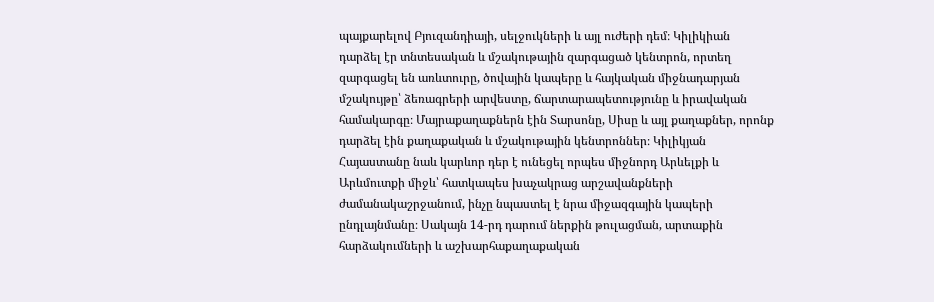պայքարելով Բյուզանդիայի, սելջուկների և այլ ուժերի դեմ։ Կիլիկիան դարձել էր տնտեսական և մշակութային զարգացած կենտրոն, որտեղ զարգացել են առևտուրը, ծովային կապերը և հայկական միջնադարյան մշակույթը՝ ձեռագրերի արվեստը, ճարտարապետությունը և իրավական համակարգը։ Մայրաքաղաքներն էին Տարսոնը, Սիսը և այլ քաղաքներ, որոնք դարձել էին քաղաքական և մշակութային կենտրոններ։ Կիլիկյան Հայաստանը նաև կարևոր դեր է ունեցել որպես միջնորդ Արևելքի և Արևմուտքի միջև՝ հատկապես խաչակրաց արշավանքների ժամանակաշրջանում, ինչը նպաստել է նրա միջազգային կապերի ընդլայնմանը։ Սակայն 14-րդ դարում ներքին թուլացման, արտաքին հարձակումների և աշխարհաքաղաքական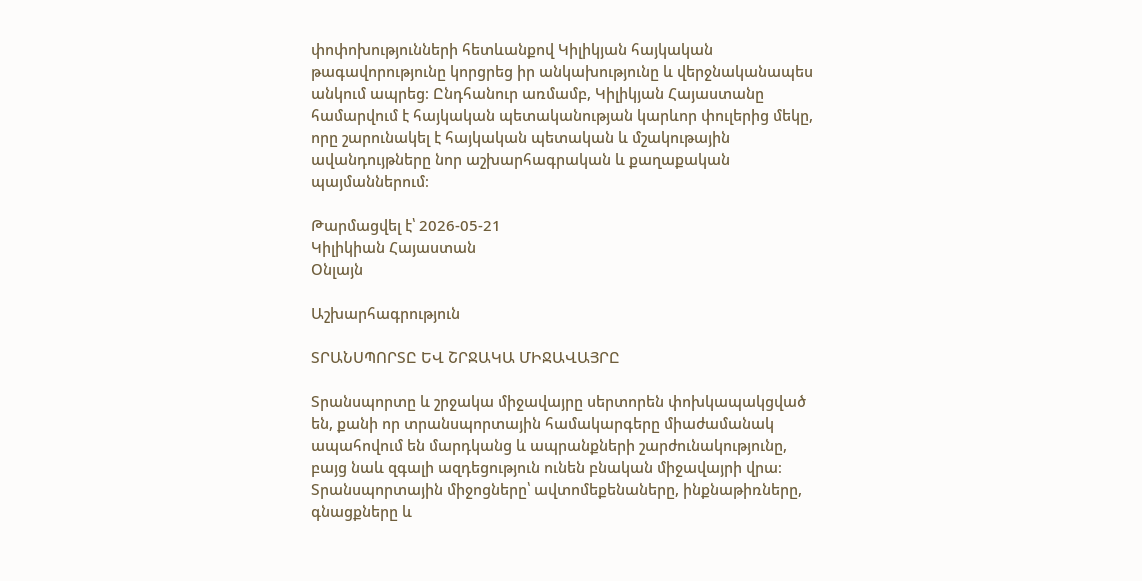փոփոխությունների հետևանքով Կիլիկյան հայկական թագավորությունը կորցրեց իր անկախությունը և վերջնականապես անկում ապրեց։ Ընդհանուր առմամբ, Կիլիկյան Հայաստանը համարվում է հայկական պետականության կարևոր փուլերից մեկը, որը շարունակել է հայկական պետական և մշակութային ավանդույթները նոր աշխարհագրական և քաղաքական պայմաններում։

Թարմացվել է՝ 2026-05-21
Կիլիկիան Հայաստան
Օնլայն

Աշխարհագրություն

ՏՐԱՆՍՊՈՐՏԸ ԵՎ ՇՐՋԱԿԱ ՄԻՋԱՎԱՅՐԸ

Տրանսպորտը և շրջակա միջավայրը սերտորեն փոխկապակցված են, քանի որ տրանսպորտային համակարգերը միաժամանակ ապահովում են մարդկանց և ապրանքների շարժունակությունը, բայց նաև զգալի ազդեցություն ունեն բնական միջավայրի վրա։ Տրանսպորտային միջոցները՝ ավտոմեքենաները, ինքնաթիռները, գնացքները և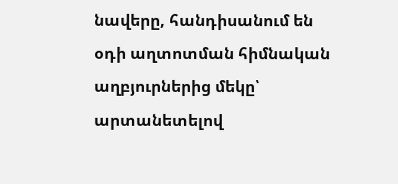նավերը, հանդիսանում են օդի աղտոտման հիմնական աղբյուրներից մեկը՝ արտանետելով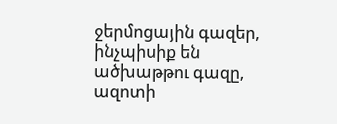ջերմոցային գազեր, ինչպիսիք են ածխաթթու գազը, ազոտի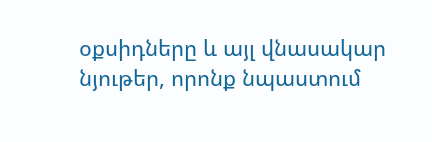օքսիդները և այլ վնասակար նյութեր, որոնք նպաստում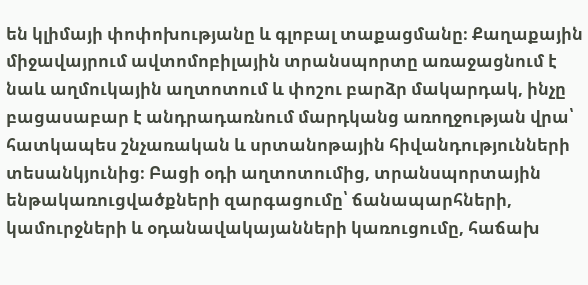են կլիմայի փոփոխությանը և գլոբալ տաքացմանը։ Քաղաքային միջավայրում ավտոմոբիլային տրանսպորտը առաջացնում է նաև աղմուկային աղտոտում և փոշու բարձր մակարդակ, ինչը բացասաբար է անդրադառնում մարդկանց առողջության վրա՝ հատկապես շնչառական և սրտանոթային հիվանդությունների տեսանկյունից։ Բացի օդի աղտոտումից, տրանսպորտային ենթակառուցվածքների զարգացումը՝ ճանապարհների, կամուրջների և օդանավակայանների կառուցումը, հաճախ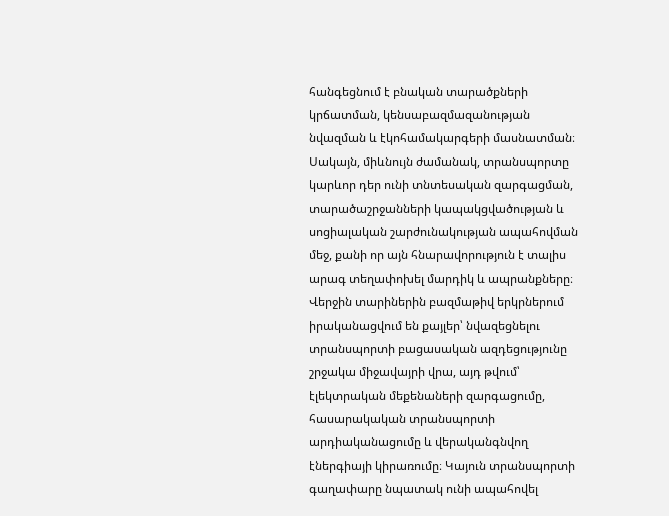հանգեցնում է բնական տարածքների կրճատման, կենսաբազմազանության նվազման և էկոհամակարգերի մասնատման։ Սակայն, միևնույն ժամանակ, տրանսպորտը կարևոր դեր ունի տնտեսական զարգացման, տարածաշրջանների կապակցվածության և սոցիալական շարժունակության ապահովման մեջ, քանի որ այն հնարավորություն է տալիս արագ տեղափոխել մարդիկ և ապրանքները։ Վերջին տարիներին բազմաթիվ երկրներում իրականացվում են քայլեր՝ նվազեցնելու տրանսպորտի բացասական ազդեցությունը շրջակա միջավայրի վրա, այդ թվում՝ էլեկտրական մեքենաների զարգացումը, հասարակական տրանսպորտի արդիականացումը և վերականգնվող էներգիայի կիրառումը։ Կայուն տրանսպորտի գաղափարը նպատակ ունի ապահովել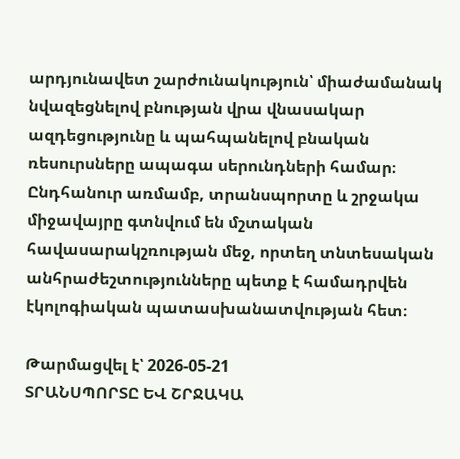արդյունավետ շարժունակություն՝ միաժամանակ նվազեցնելով բնության վրա վնասակար ազդեցությունը և պահպանելով բնական ռեսուրսները ապագա սերունդների համար։ Ընդհանուր առմամբ, տրանսպորտը և շրջակա միջավայրը գտնվում են մշտական հավասարակշռության մեջ, որտեղ տնտեսական անհրաժեշտությունները պետք է համադրվեն էկոլոգիական պատասխանատվության հետ։

Թարմացվել է՝ 2026-05-21
ՏՐԱՆՍՊՈՐՏԸ ԵՎ ՇՐՋԱԿԱ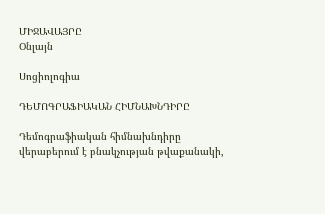ՄԻՋԱՎԱՅՐԸ
Օնլայն

Սոցիոլոգիա

ԴԵՄՈԳՐԱՖԻԱԿԱՆ ՀԻՄՆԱԽՆԴԻՐԸ

Դեմոգրաֆիական հիմնախնդիրը վերաբերում է բնակչության թվաքանակի,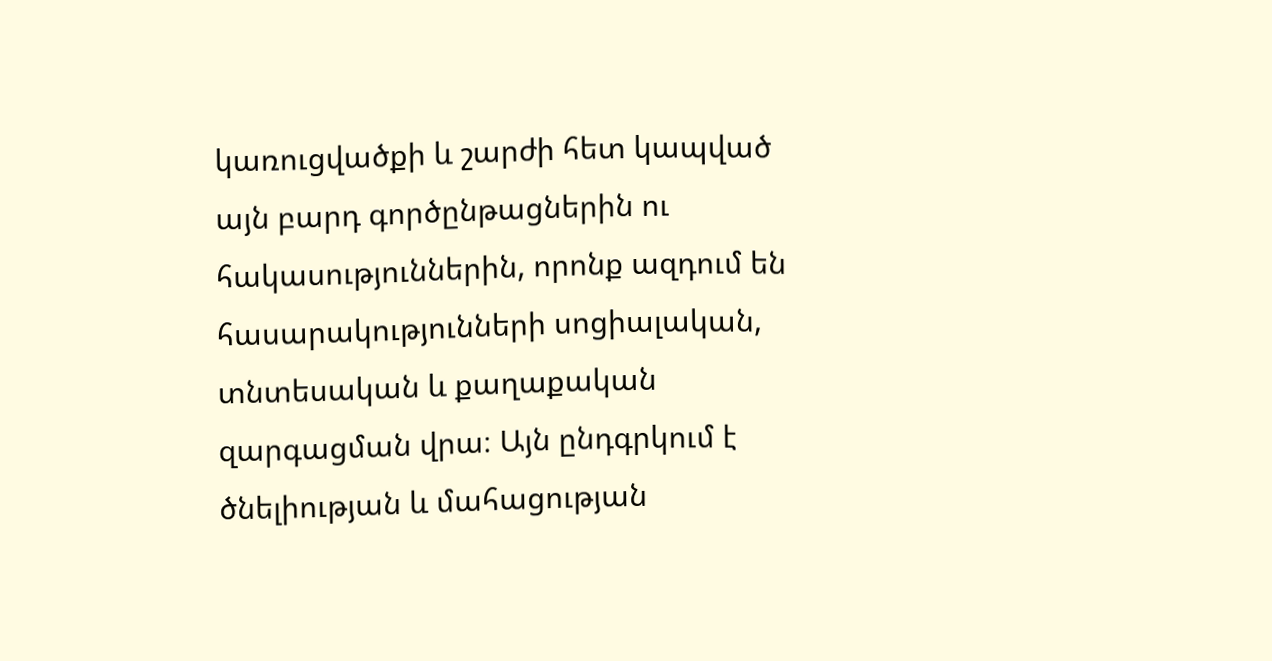կառուցվածքի և շարժի հետ կապված այն բարդ գործընթացներին ու հակասություններին, որոնք ազդում են հասարակությունների սոցիալական, տնտեսական և քաղաքական զարգացման վրա։ Այն ընդգրկում է ծնելիության և մահացության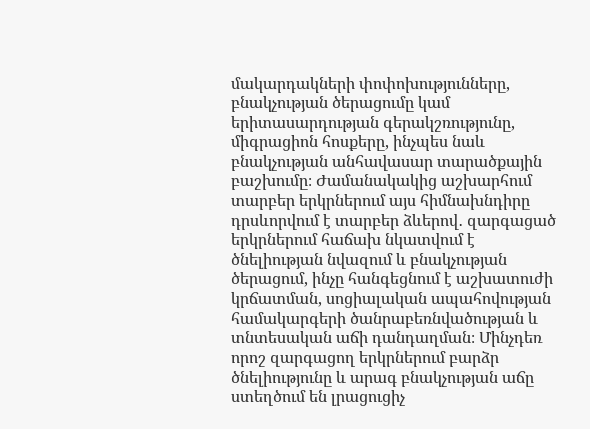մակարդակների փոփոխությունները, բնակչության ծերացումը կամ երիտասարդության գերակշռությունը, միգրացիոն հոսքերը, ինչպես նաև բնակչության անհավասար տարածքային բաշխումը։ Ժամանակակից աշխարհում տարբեր երկրներում այս հիմնախնդիրը դրսևորվում է տարբեր ձևերով․ զարգացած երկրներում հաճախ նկատվում է ծնելիության նվազում և բնակչության ծերացում, ինչը հանգեցնում է աշխատուժի կրճատման, սոցիալական ապահովության համակարգերի ծանրաբեռնվածության և տնտեսական աճի դանդաղման։ Մինչդեռ որոշ զարգացող երկրներում բարձր ծնելիությունը և արագ բնակչության աճը ստեղծում են լրացուցիչ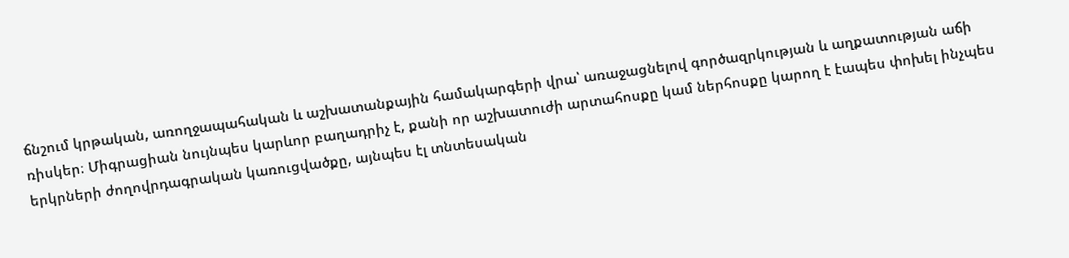ճնշում կրթական, առողջապահական և աշխատանքային համակարգերի վրա՝ առաջացնելով գործազրկության և աղքատության աճի ռիսկեր։ Միգրացիան նույնպես կարևոր բաղադրիչ է, քանի որ աշխատուժի արտահոսքը կամ ներհոսքը կարող է էապես փոխել ինչպես երկրների ժողովրդագրական կառուցվածքը, այնպես էլ տնտեսական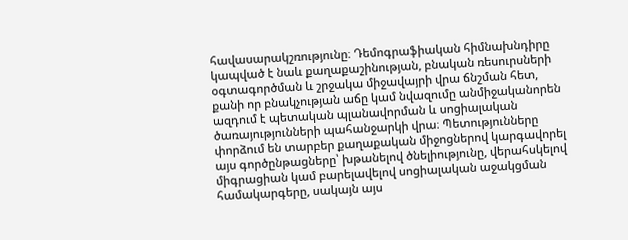հավասարակշռությունը։ Դեմոգրաֆիական հիմնախնդիրը կապված է նաև քաղաքաշինության, բնական ռեսուրսների օգտագործման և շրջակա միջավայրի վրա ճնշման հետ, քանի որ բնակչության աճը կամ նվազումը անմիջականորեն ազդում է պետական պլանավորման և սոցիալական ծառայությունների պահանջարկի վրա։ Պետությունները փորձում են տարբեր քաղաքական միջոցներով կարգավորել այս գործընթացները՝ խթանելով ծնելիությունը, վերահսկելով միգրացիան կամ բարելավելով սոցիալական աջակցման համակարգերը, սակայն այս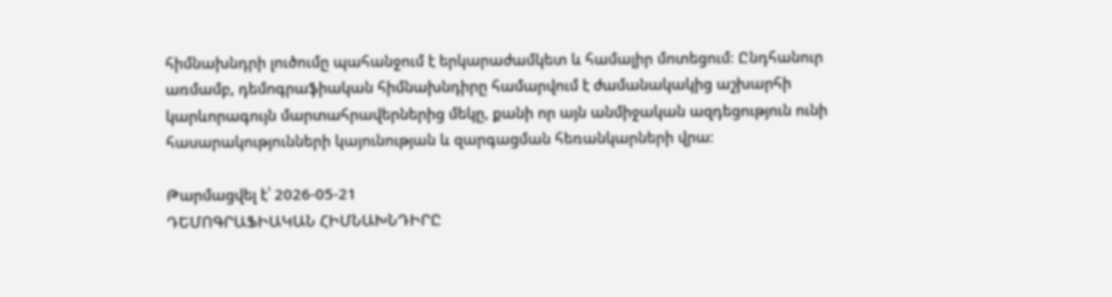հիմնախնդրի լուծումը պահանջում է երկարաժամկետ և համալիր մոտեցում։ Ընդհանուր առմամբ, դեմոգրաֆիական հիմնախնդիրը համարվում է ժամանակակից աշխարհի կարևորագույն մարտահրավերներից մեկը, քանի որ այն անմիջական ազդեցություն ունի հասարակությունների կայունության և զարգացման հեռանկարների վրա։

Թարմացվել է՝ 2026-05-21
ԴԵՄՈԳՐԱՖԻԱԿԱՆ ՀԻՄՆԱԽՆԴԻՐԸ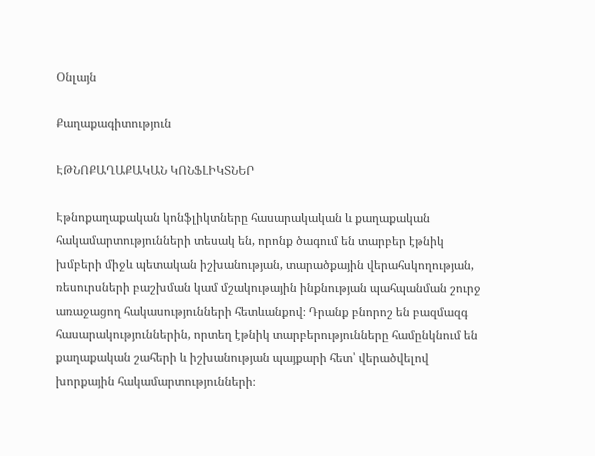Օնլայն

Քաղաքագիտություն

ԷԹՆՈՔԱՂԱՔԱԿԱՆ ԿՈՆՖԼԻԿՏՆԵՐ

Էթնոքաղաքական կոնֆլիկտները հասարակական և քաղաքական հակամարտությունների տեսակ են, որոնք ծագում են տարբեր էթնիկ խմբերի միջև պետական իշխանության, տարածքային վերահսկողության, ռեսուրսների բաշխման կամ մշակութային ինքնության պահպանման շուրջ առաջացող հակասությունների հետևանքով։ Դրանք բնորոշ են բազմազգ հասարակություններին, որտեղ էթնիկ տարբերությունները համընկնում են քաղաքական շահերի և իշխանության պայքարի հետ՝ վերածվելով խորքային հակամարտությունների։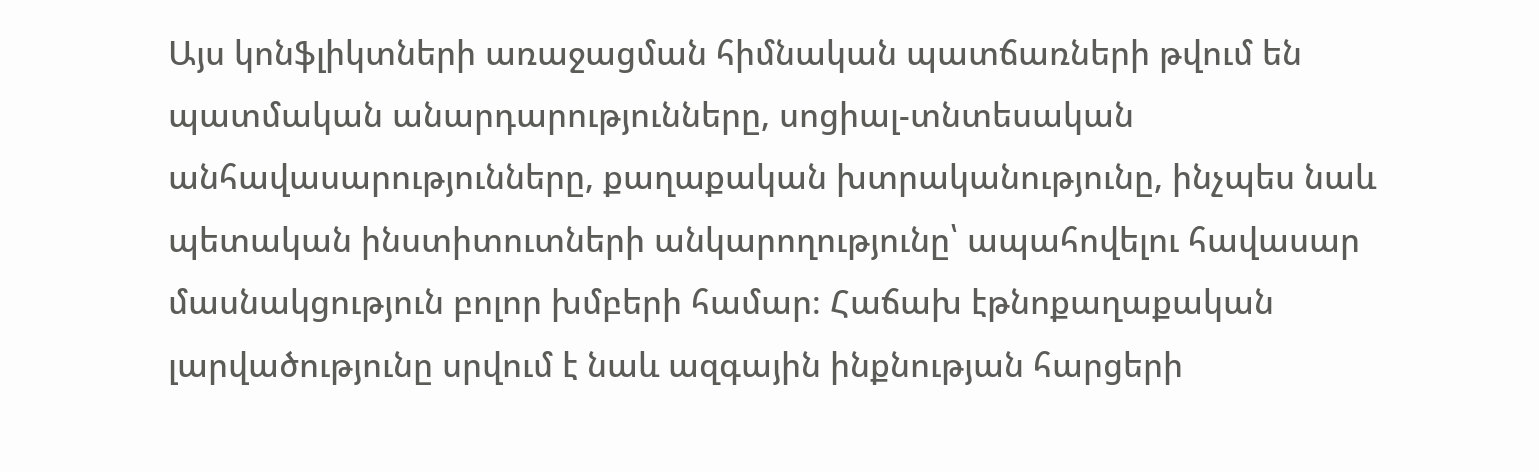Այս կոնֆլիկտների առաջացման հիմնական պատճառների թվում են պատմական անարդարությունները, սոցիալ-տնտեսական անհավասարությունները, քաղաքական խտրականությունը, ինչպես նաև պետական ինստիտուտների անկարողությունը՝ ապահովելու հավասար մասնակցություն բոլոր խմբերի համար։ Հաճախ էթնոքաղաքական լարվածությունը սրվում է նաև ազգային ինքնության հարցերի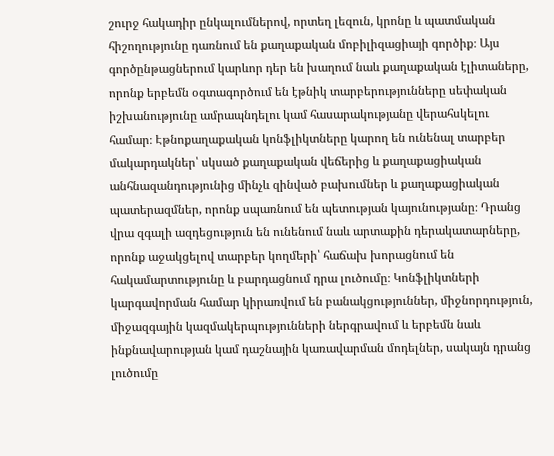շուրջ հակադիր ընկալումներով, որտեղ լեզուն, կրոնը և պատմական հիշողությունը դառնում են քաղաքական մոբիլիզացիայի գործիք։ Այս գործընթացներում կարևոր դեր են խաղում նաև քաղաքական էլիտաները, որոնք երբեմն օգտագործում են էթնիկ տարբերությունները սեփական իշխանությունը ամրապնդելու կամ հասարակությանը վերահսկելու համար։ Էթնոքաղաքական կոնֆլիկտները կարող են ունենալ տարբեր մակարդակներ՝ սկսած քաղաքական վեճերից և քաղաքացիական անհնազանդությունից մինչև զինված բախումներ և քաղաքացիական պատերազմներ, որոնք սպառնում են պետության կայունությանը։ Դրանց վրա զգալի ազդեցություն են ունենում նաև արտաքին դերակատարները, որոնք աջակցելով տարբեր կողմերի՝ հաճախ խորացնում են հակամարտությունը և բարդացնում դրա լուծումը։ Կոնֆլիկտների կարգավորման համար կիրառվում են բանակցություններ, միջնորդություն, միջազգային կազմակերպությունների ներգրավում և երբեմն նաև ինքնավարության կամ դաշնային կառավարման մոդելներ, սակայն դրանց լուծումը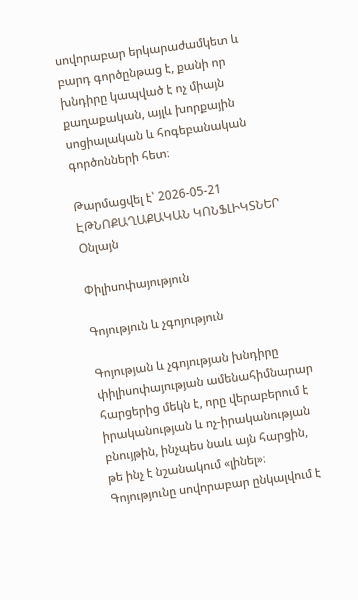սովորաբար երկարաժամկետ և բարդ գործընթաց է, քանի որ խնդիրը կապված է ոչ միայն քաղաքական, այլև խորքային սոցիալական և հոգեբանական գործոնների հետ։

Թարմացվել է՝ 2026-05-21
ԷԹՆՈՔԱՂԱՔԱԿԱՆ ԿՈՆՖԼԻԿՏՆԵՐ
Օնլայն

Փիլիսոփայություն

Գոյություն և չգոյություն

Գոյության և չգոյության խնդիրը փիլիսոփայության ամենահիմնարար հարցերից մեկն է, որը վերաբերում է իրականության և ոչ-իրականության բնույթին, ինչպես նաև այն հարցին, թե ինչ է նշանակում «լինել»։ Գոյությունը սովորաբար ընկալվում է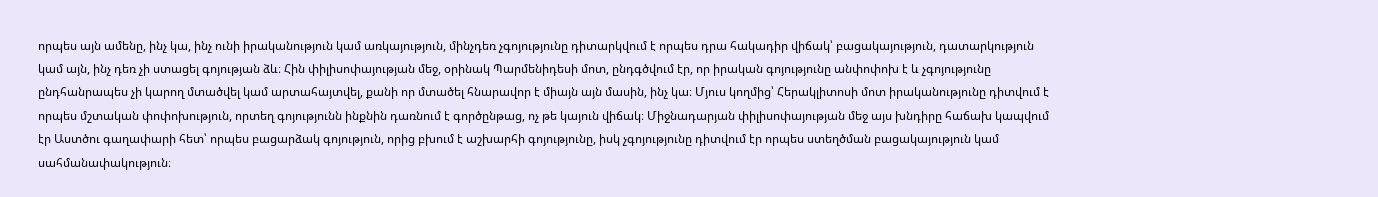որպես այն ամենը, ինչ կա, ինչ ունի իրականություն կամ առկայություն, մինչդեռ չգոյությունը դիտարկվում է որպես դրա հակադիր վիճակ՝ բացակայություն, դատարկություն կամ այն, ինչ դեռ չի ստացել գոյության ձև։ Հին փիլիսոփայության մեջ, օրինակ Պարմենիդեսի մոտ, ընդգծվում էր, որ իրական գոյությունը անփոփոխ է և չգոյությունը ընդհանրապես չի կարող մտածվել կամ արտահայտվել, քանի որ մտածել հնարավոր է միայն այն մասին, ինչ կա։ Մյուս կողմից՝ Հերակլիտոսի մոտ իրականությունը դիտվում է որպես մշտական փոփոխություն, որտեղ գոյությունն ինքնին դառնում է գործընթաց, ոչ թե կայուն վիճակ։ Միջնադարյան փիլիսոփայության մեջ այս խնդիրը հաճախ կապվում էր Աստծու գաղափարի հետ՝ որպես բացարձակ գոյություն, որից բխում է աշխարհի գոյությունը, իսկ չգոյությունը դիտվում էր որպես ստեղծման բացակայություն կամ սահմանափակություն։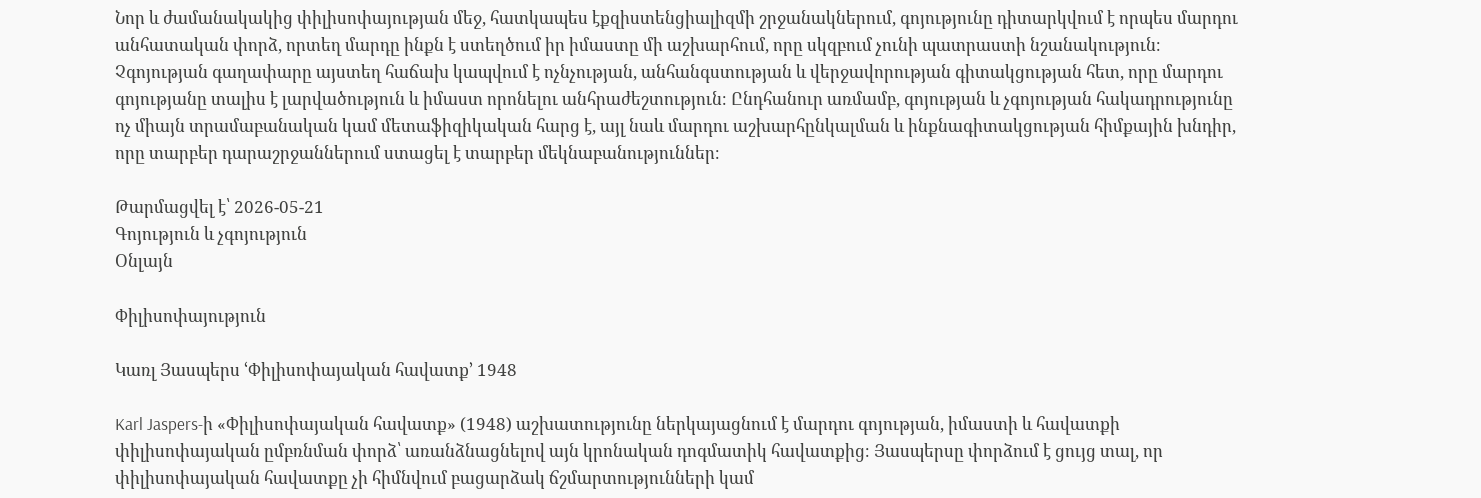Նոր և ժամանակակից փիլիսոփայության մեջ, հատկապես էքզիստենցիալիզմի շրջանակներում, գոյությունը դիտարկվում է որպես մարդու անհատական փորձ, որտեղ մարդը ինքն է ստեղծում իր իմաստը մի աշխարհում, որը սկզբում չունի պատրաստի նշանակություն։ Չգոյության գաղափարը այստեղ հաճախ կապվում է ոչնչության, անհանգստության և վերջավորության գիտակցության հետ, որը մարդու գոյությանը տալիս է լարվածություն և իմաստ որոնելու անհրաժեշտություն։ Ընդհանուր առմամբ, գոյության և չգոյության հակադրությունը ոչ միայն տրամաբանական կամ մետաֆիզիկական հարց է, այլ նաև մարդու աշխարհընկալման և ինքնագիտակցության հիմքային խնդիր, որը տարբեր դարաշրջաններում ստացել է տարբեր մեկնաբանություններ։

Թարմացվել է՝ 2026-05-21
Գոյություն և չգոյություն
Օնլայն

Փիլիսոփայություն

Կառլ Յասպերս ՙՓիլիսոփայական հավատք՚ 1948

Karl Jaspers-ի «Փիլիսոփայական հավատք» (1948) աշխատությունը ներկայացնում է մարդու գոյության, իմաստի և հավատքի փիլիսոփայական ըմբռնման փորձ՝ առանձնացնելով այն կրոնական դոգմատիկ հավատքից։ Յասպերսը փորձում է ցույց տալ, որ փիլիսոփայական հավատքը չի հիմնվում բացարձակ ճշմարտությունների կամ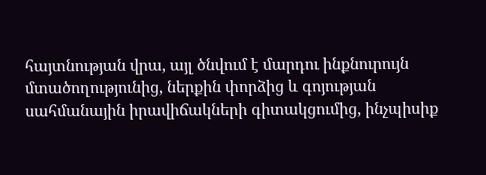հայտնության վրա, այլ ծնվում է մարդու ինքնուրույն մտածողությունից, ներքին փորձից և գոյության սահմանային իրավիճակների գիտակցումից, ինչպիսիք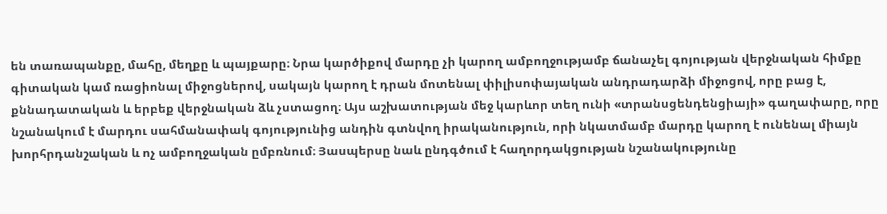են տառապանքը, մահը, մեղքը և պայքարը։ Նրա կարծիքով մարդը չի կարող ամբողջությամբ ճանաչել գոյության վերջնական հիմքը գիտական կամ ռացիոնալ միջոցներով, սակայն կարող է դրան մոտենալ փիլիսոփայական անդրադարձի միջոցով, որը բաց է, քննադատական և երբեք վերջնական ձև չստացող։ Այս աշխատության մեջ կարևոր տեղ ունի «տրանսցենդենցիայի» գաղափարը, որը նշանակում է մարդու սահմանափակ գոյությունից անդին գտնվող իրականություն, որի նկատմամբ մարդը կարող է ունենալ միայն խորհրդանշական և ոչ ամբողջական ըմբռնում։ Յասպերսը նաև ընդգծում է հաղորդակցության նշանակությունը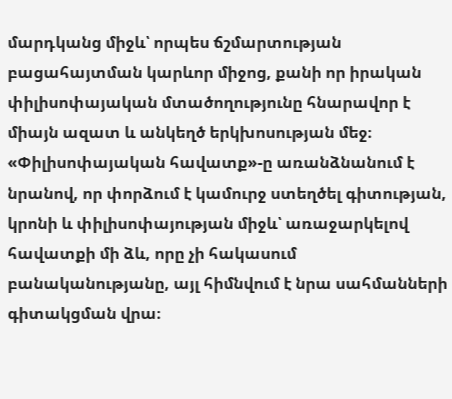մարդկանց միջև՝ որպես ճշմարտության բացահայտման կարևոր միջոց, քանի որ իրական փիլիսոփայական մտածողությունը հնարավոր է միայն ազատ և անկեղծ երկխոսության մեջ։ «Փիլիսոփայական հավատք»-ը առանձնանում է նրանով, որ փորձում է կամուրջ ստեղծել գիտության, կրոնի և փիլիսոփայության միջև՝ առաջարկելով հավատքի մի ձև, որը չի հակասում բանականությանը, այլ հիմնվում է նրա սահմանների գիտակցման վրա։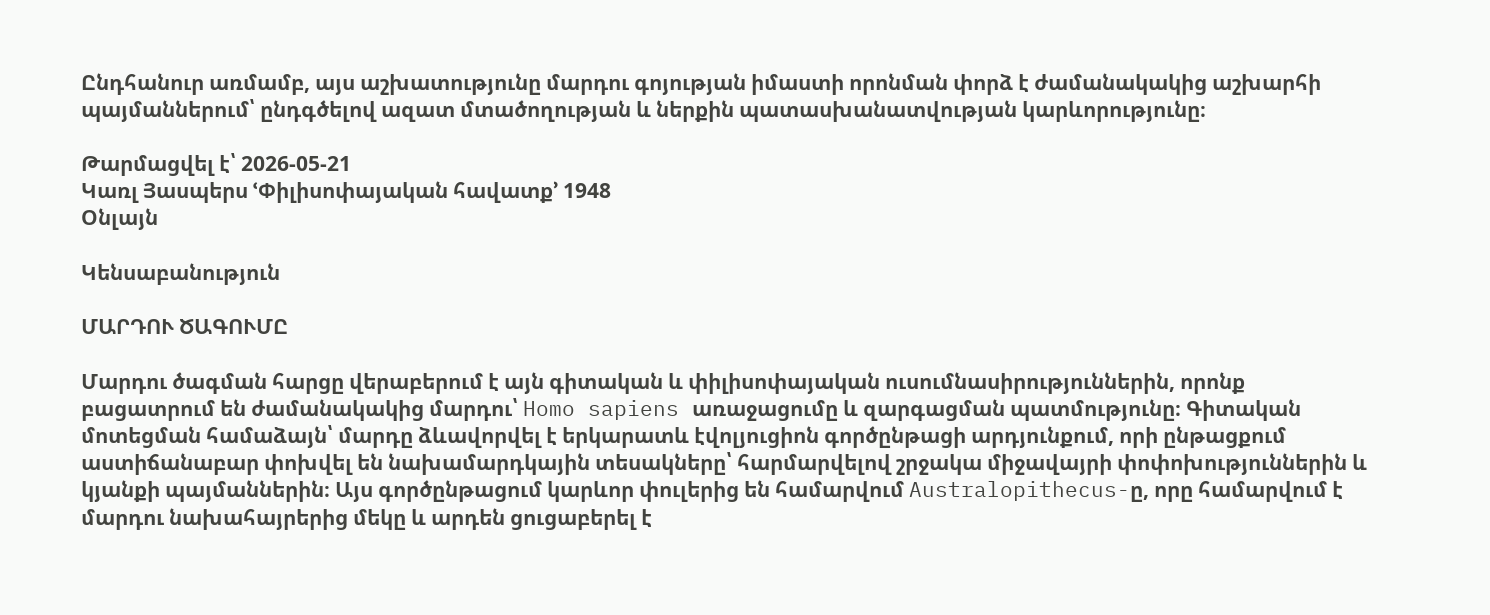Ընդհանուր առմամբ, այս աշխատությունը մարդու գոյության իմաստի որոնման փորձ է ժամանակակից աշխարհի պայմաններում՝ ընդգծելով ազատ մտածողության և ներքին պատասխանատվության կարևորությունը։

Թարմացվել է՝ 2026-05-21
Կառլ Յասպերս ՙՓիլիսոփայական հավատք՚ 1948
Օնլայն

Կենսաբանություն

ՄԱՐԴՈՒ ԾԱԳՈՒՄԸ

Մարդու ծագման հարցը վերաբերում է այն գիտական և փիլիսոփայական ուսումնասիրություններին, որոնք բացատրում են ժամանակակից մարդու՝ Homo sapiens առաջացումը և զարգացման պատմությունը։ Գիտական մոտեցման համաձայն՝ մարդը ձևավորվել է երկարատև էվոլյուցիոն գործընթացի արդյունքում, որի ընթացքում աստիճանաբար փոխվել են նախամարդկային տեսակները՝ հարմարվելով շրջակա միջավայրի փոփոխություններին և կյանքի պայմաններին։ Այս գործընթացում կարևոր փուլերից են համարվում Australopithecus-ը, որը համարվում է մարդու նախահայրերից մեկը և արդեն ցուցաբերել է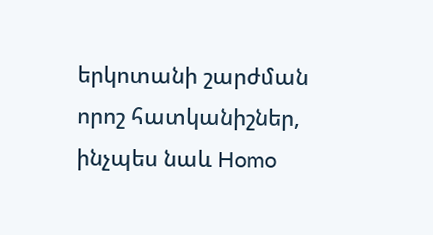երկոտանի շարժման որոշ հատկանիշներ, ինչպես նաև Homo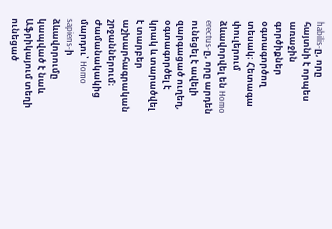habilis-ը, որը հայտնի է որպես առաջին գործիքներ օգտագործող տեսակ։ Հետագա փուլերում ձևավորվել են Homo erectus-ը, որը արդեն ունեցել է ավելի զարգացած ուղեղ, օգտագործել է կրակ և տարածվել է տարբեր աշխարհագրական շրջաններում։ Ժամանակակից մարդու՝ Homo sapiens-ի ձևավորումը կապված է նաև Աֆրիկայում տեղի ունեցած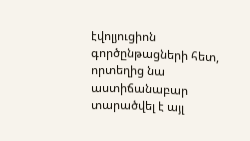էվոլյուցիոն գործընթացների հետ, որտեղից նա աստիճանաբար տարածվել է այլ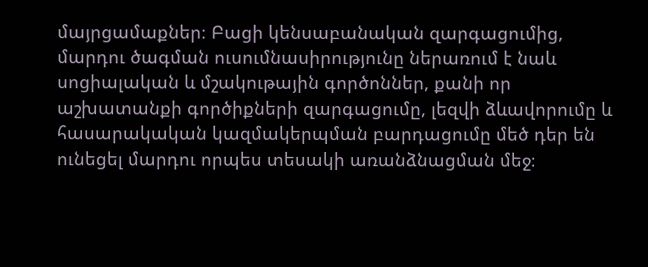մայրցամաքներ։ Բացի կենսաբանական զարգացումից, մարդու ծագման ուսումնասիրությունը ներառում է նաև սոցիալական և մշակութային գործոններ, քանի որ աշխատանքի գործիքների զարգացումը, լեզվի ձևավորումը և հասարակական կազմակերպման բարդացումը մեծ դեր են ունեցել մարդու որպես տեսակի առանձնացման մեջ։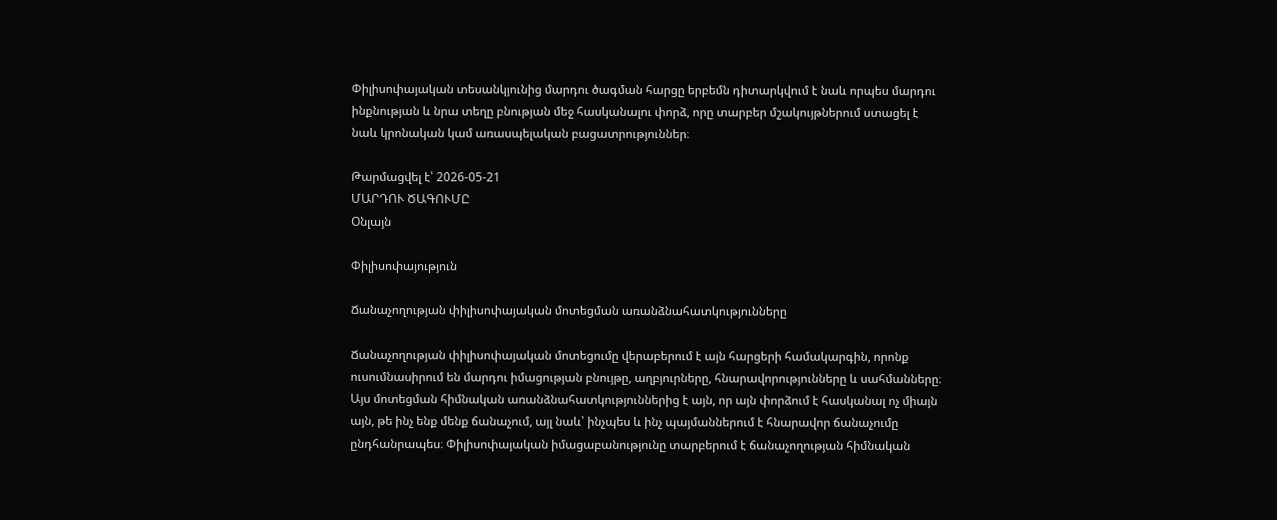Փիլիսոփայական տեսանկյունից մարդու ծագման հարցը երբեմն դիտարկվում է նաև որպես մարդու ինքնության և նրա տեղը բնության մեջ հասկանալու փորձ, որը տարբեր մշակույթներում ստացել է նաև կրոնական կամ առասպելական բացատրություններ։

Թարմացվել է՝ 2026-05-21
ՄԱՐԴՈՒ ԾԱԳՈՒՄԸ
Օնլայն

Փիլիսոփայություն

Ճանաչողության փիլիսոփայական մոտեցման առանձնահատկությունները

Ճանաչողության փիլիսոփայական մոտեցումը վերաբերում է այն հարցերի համակարգին, որոնք ուսումնասիրում են մարդու իմացության բնույթը, աղբյուրները, հնարավորությունները և սահմանները։ Այս մոտեցման հիմնական առանձնահատկություններից է այն, որ այն փորձում է հասկանալ ոչ միայն այն, թե ինչ ենք մենք ճանաչում, այլ նաև՝ ինչպես և ինչ պայմաններում է հնարավոր ճանաչումը ընդհանրապես։ Փիլիսոփայական իմացաբանությունը տարբերում է ճանաչողության հիմնական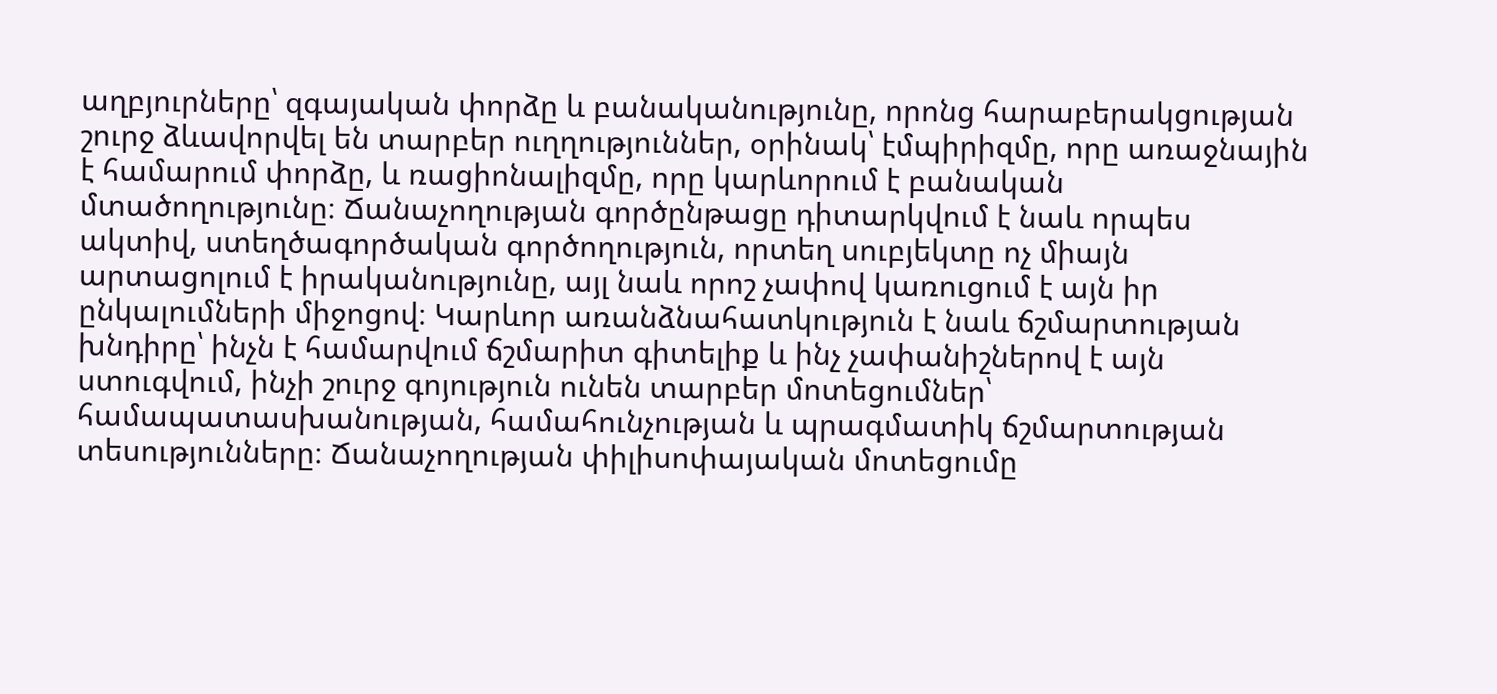աղբյուրները՝ զգայական փորձը և բանականությունը, որոնց հարաբերակցության շուրջ ձևավորվել են տարբեր ուղղություններ, օրինակ՝ էմպիրիզմը, որը առաջնային է համարում փորձը, և ռացիոնալիզմը, որը կարևորում է բանական մտածողությունը։ Ճանաչողության գործընթացը դիտարկվում է նաև որպես ակտիվ, ստեղծագործական գործողություն, որտեղ սուբյեկտը ոչ միայն արտացոլում է իրականությունը, այլ նաև որոշ չափով կառուցում է այն իր ընկալումների միջոցով։ Կարևոր առանձնահատկություն է նաև ճշմարտության խնդիրը՝ ինչն է համարվում ճշմարիտ գիտելիք և ինչ չափանիշներով է այն ստուգվում, ինչի շուրջ գոյություն ունեն տարբեր մոտեցումներ՝ համապատասխանության, համահունչության և պրագմատիկ ճշմարտության տեսությունները։ Ճանաչողության փիլիսոփայական մոտեցումը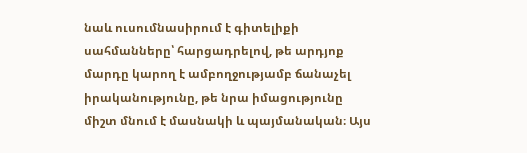նաև ուսումնասիրում է գիտելիքի սահմանները՝ հարցադրելով, թե արդյոք մարդը կարող է ամբողջությամբ ճանաչել իրականությունը, թե նրա իմացությունը միշտ մնում է մասնակի և պայմանական։ Այս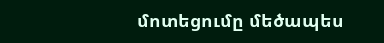մոտեցումը մեծապես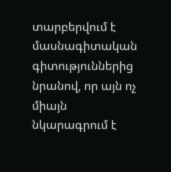տարբերվում է մասնագիտական գիտություններից նրանով, որ այն ոչ միայն նկարագրում է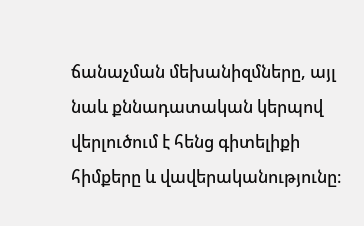ճանաչման մեխանիզմները, այլ նաև քննադատական կերպով վերլուծում է հենց գիտելիքի հիմքերը և վավերականությունը։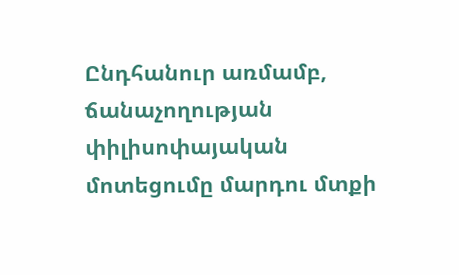Ընդհանուր առմամբ, ճանաչողության փիլիսոփայական մոտեցումը մարդու մտքի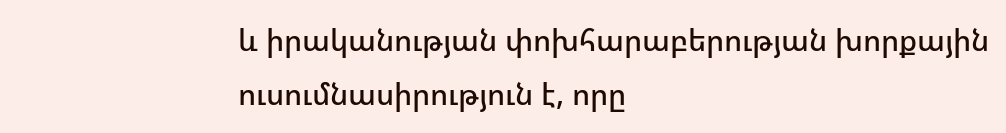և իրականության փոխհարաբերության խորքային ուսումնասիրություն է, որը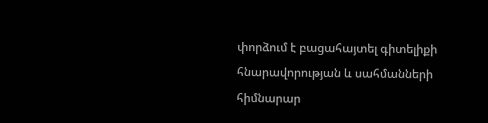փորձում է բացահայտել գիտելիքի հնարավորության և սահմանների հիմնարար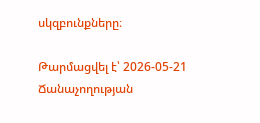սկզբունքները։

Թարմացվել է՝ 2026-05-21
Ճանաչողության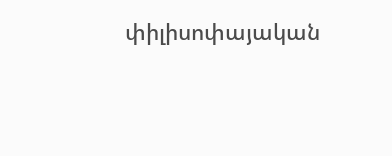փիլիսոփայական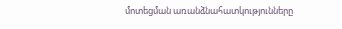մոտեցման առանձնահատկությունները